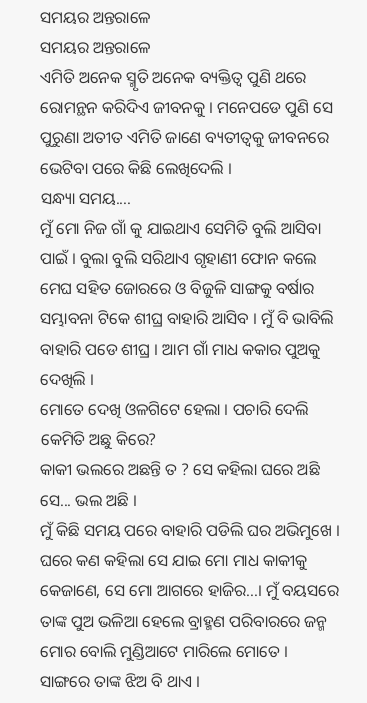ସମୟର ଅନ୍ତରାଳେ
ସମୟର ଅନ୍ତରାଳେ
ଏମିତି ଅନେକ ସ୍ମୃତି ଅନେକ ବ୍ୟକ୍ତିତ୍ୱ ପୁଣି ଥରେ ରୋମନ୍ଥନ କରିଦିଏ ଜୀବନକୁ । ମନେପଡେ ପୁଣି ସେ ପୁରୁଣା ଅତୀତ ଏମିତି ଜାଣେ ବ୍ୟତୀତ୍ୱକୁ ଜୀବନରେ ଭେଟିବା ପରେ କିଛି ଲେଖିଦେଲି ।
ସନ୍ଧ୍ୟା ସମୟ....
ମୁଁ ମୋ ନିଜ ଗାଁ କୁ ଯାଇଥାଏ ସେମିତି ବୁଲି ଆସିବା ପାଇଁ । ବୁଲା ବୁଲି ସରିଥାଏ ଗୃହାଣୀ ଫୋନ କଲେ ମେଘ ସହିତ ଜୋରରେ ଓ ବିଜୁଳି ସାଙ୍ଗକୁ ବର୍ଷାର ସମ୍ଭାବନା ଟିକେ ଶୀଘ୍ର ବାହାରି ଆସିବ । ମୁଁ ବି ଭାବିଲି ବାହାରି ପଡେ ଶୀଘ୍ର । ଆମ ଗାଁ ମାଧ କକାର ପୁଅକୁ ଦେଖିଲି ।
ମୋତେ ଦେଖି ଓଳଗିଟେ ହେଲା । ପଚାରି ଦେଲି କେମିତି ଅଛୁ କିରେ?
କାକୀ ଭଲରେ ଅଛନ୍ତି ତ ? ସେ କହିଲା ଘରେ ଅଛି ସେ... ଭଲ ଅଛି ।
ମୁଁ କିଛି ସମୟ ପରେ ବାହାରି ପଡିଲି ଘର ଅଭିମୁଖେ । ଘରେ କଣ କହିଲା ସେ ଯାଇ ମୋ ମାଧ କାକୀକୁ କେଜାଣେ, ସେ ମୋ ଆଗରେ ହାଜିର...। ମୁଁ ବୟସରେ ତାଙ୍କ ପୁଅ ଭଳିଆ ହେଲେ ବ୍ରାହ୍ମଣ ପରିବାରରେ ଜନ୍ମ ମୋର ବୋଲି ମୁଣ୍ଡିଆଟେ ମାରିଲେ ମୋତେ । ସାଙ୍ଗରେ ତାଙ୍କ ଝିଅ ବି ଥାଏ ।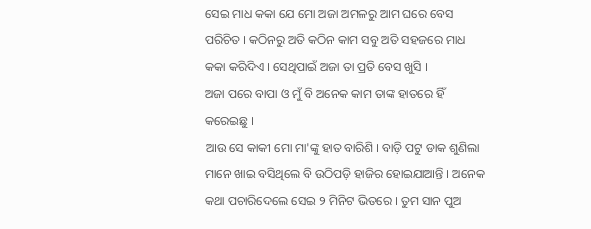ସେଇ ମାଧ କକା ଯେ ମୋ ଅଜା ଅମଳରୁ ଆମ ଘରେ ବେସ ପରିଚିତ । କଠିନରୁ ଅତି କଠିନ କାମ ସବୁ ଅତି ସହଜରେ ମାଧ କକା କରିଦିଏ । ସେଥିପାଇଁ ଅଜା ତା ପ୍ରତି ବେସ ଖୁସି ।
ଅଜା ପରେ ବାପା ଓ ମୁଁ ବି ଅନେକ କାମ ତାଙ୍କ ହାତରେ ହିଁ କରେଇଛୁ ।
ଆଉ ସେ କାକୀ ମୋ ମା'ଙ୍କୁ ହାତ ବାରିଶି । ବାଡ଼ି ପଟୁ ଡାକ ଶୁଣିଲା ମାନେ ଖାଇ ବସିଥିଲେ ବି ଉଠିପଡ଼ି ହାଜିର ହୋଇଯାଆନ୍ତି । ଅନେକ କଥା ପଚାରିଦେଲେ ସେଇ ୨ ମିନିଟ ଭିତରେ । ତୁମ ସାନ ପୁଅ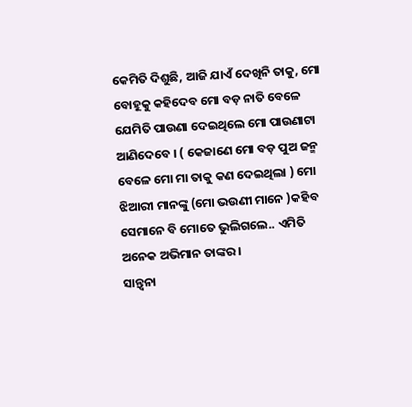କେମିତି ଦିଶୁଛି, ଆଜି ଯାଏଁ ଦେଖିନି ତାକୁ, ମୋ ବୋହୂକୁ କହିଦେବ ମୋ ବଡ଼ ନାତି ବେଳେ ଯେମିତି ପାଉଣା ଦେଇଥିଲେ ମୋ ପାଉଣାଟା ଆଣିଦେବେ । ( କେଜାଣେ ମୋ ବଡ଼ ପୁଅ ଜନ୍ମ ବେଳେ ମୋ ମା ତାକୁ କଣ ଦେଇଥିଲା ) ମୋ ଝିଆରୀ ମାନଙ୍କୁ (ମୋ ଭଉଣୀ ମାନେ )କହିବ ସେମାନେ ବି ମୋତେ ଭୁଲିଗଲେ.. ଏମିତି ଅନେକ ଅଭିମାନ ତାଙ୍କର ।
ସାନ୍ତ୍ୱନା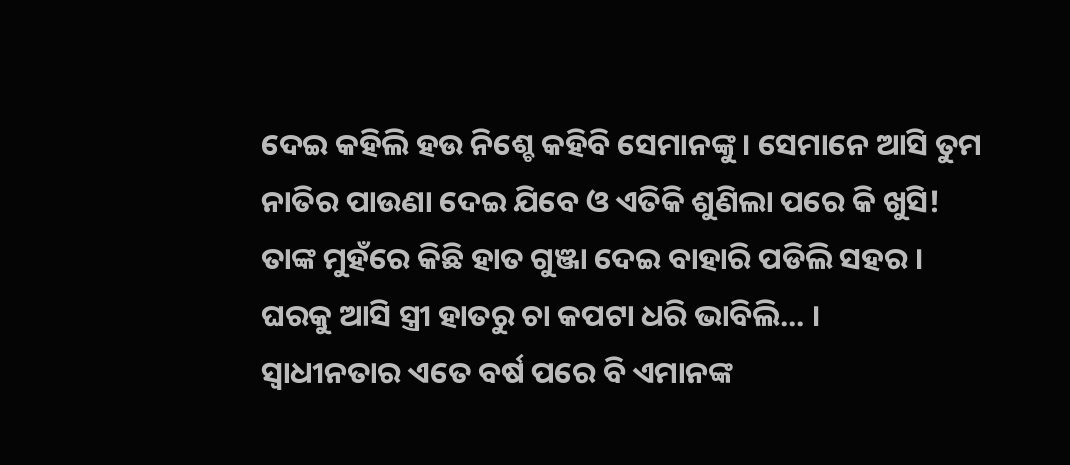ଦେଇ କହିଲି ହଉ ନିଶ୍ଚେ କହିବି ସେମାନଙ୍କୁ । ସେମାନେ ଆସି ତୁମ ନାତିର ପାଉଣା ଦେଇ ଯିବେ ଓ ଏତିକି ଶୁଣିଲା ପରେ କି ଖୁସି!
ତାଙ୍କ ମୁହଁରେ କିଛି ହାତ ଗୁଞ୍ଜା ଦେଇ ବାହାରି ପଡିଲି ସହର ।
ଘରକୁ ଆସି ସ୍ତ୍ରୀ ହାତରୁ ଚା କପଟା ଧରି ଭାବିଲି... ।
ସ୍ୱାଧୀନତାର ଏତେ ବର୍ଷ ପରେ ବି ଏମାନଙ୍କ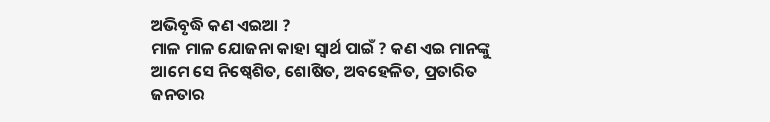ଅଭିବୃଦ୍ଧି କଣ ଏଇଆ ?
ମାଳ ମାଳ ଯୋଜନା କାହା ସ୍ୱାର୍ଥ ପାଇଁ ? କଣ ଏଇ ମାନଙ୍କୁ ଆମେ ସେ ନିଷ୍ବେଶିତ, ଶୋଷିତ, ଅବହେଳିତ, ପ୍ରତାରିତ ଜନତାର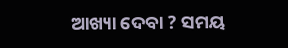ଆଖ୍ୟା ଦେବା ? ସମୟ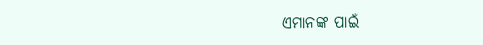ଏମାନଙ୍କ ପାଇଁ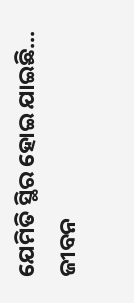ଯେମିତି ସ୍ଥିର ହୋଇ ଯାଇଛି...
ଜୀବନ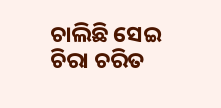ଚାଲିଛି ସେଇ ଚିରା ଚରିତ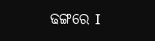ଢଙ୍ଗରେ I